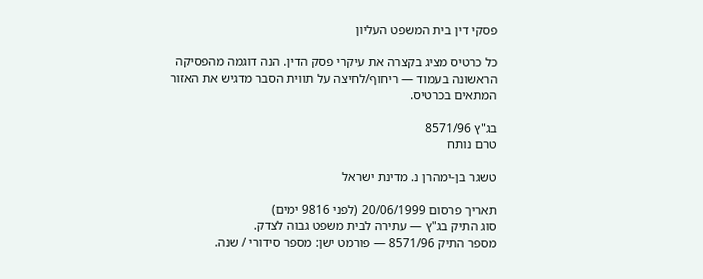פסקי דין בית המשפט העליון

כל כרטיס מציג בקצרה את עיקרי פסק הדין. הנה דוגמה מהפסיקה הראשונה בעמוד — ריחוף/לחיצה על תווית הסבר מדגיש את האזור המתאים בכרטיס.

בג"ץ 8571/96
טרם נותח

טשגר בן-ימהרן נ. מדינת ישראל

תאריך פרסום 20/06/1999 (לפני 9816 ימים)
סוג התיק בג"ץ — עתירה לבית משפט גבוה לצדק.
מספר התיק 8571/96 — פורמט ישן: מספר סידורי / שנה.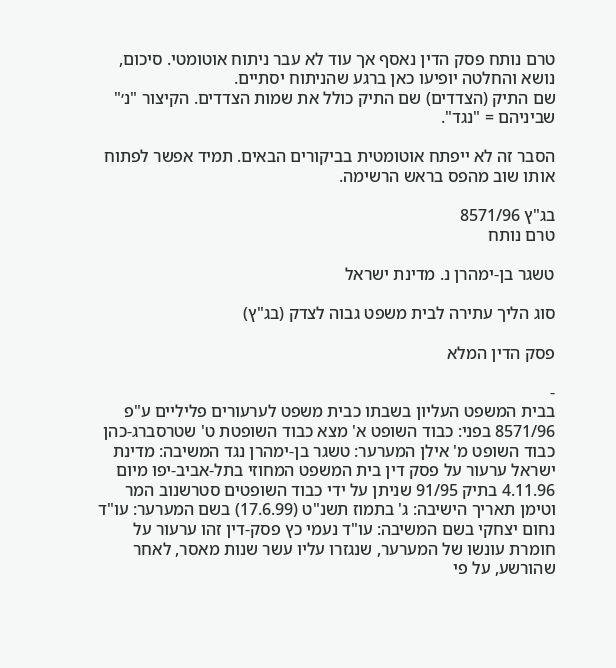טרם נותח פסק הדין נאסף אך עוד לא עבר ניתוח אוטומטי. סיכום, נושא והחלטה יופיעו כאן ברגע שהניתוח יסתיים.
שם התיק (הצדדים) שם התיק כולל את שמות הצדדים. הקיצור "נ׳" שביניהם = "נגד".

הסבר זה לא ייפתח אוטומטית בביקורים הבאים. תמיד אפשר לפתוח אותו שוב מהפס בראש הרשימה.

בג"ץ 8571/96
טרם נותח

טשגר בן-ימהרן נ. מדינת ישראל

סוג הליך עתירה לבית משפט גבוה לצדק (בג"ץ)

פסק הדין המלא

-
בבית המשפט העליון בשבתו כבית משפט לערעורים פליליים ע"פ 8571/96 בפני: כבוד השופט א' מצא כבוד השופטת ט' שטרסברג-כהן כבוד השופט מ' אילן המערער: טשגר בן-ימהרן נגד המשיבה: מדינת ישראל ערעור על פסק דין בית המשפט המחוזי בתל-אביב-יפו מיום 4.11.96 בתיק 91/95 שניתן על ידי כבוד השופטים סטרשנוב המר וטימן תאריך הישיבה: ג' בתמוז תשנ"ט (17.6.99) בשם המערער: עו"ד נחום יצחקי בשם המשיבה: עו"ד נעמי כץ פסק-דין זהו ערעור על חומרת עונשו של המערער, שנגזרו עליו עשר שנות מאסר, לאחר שהורשע, על פי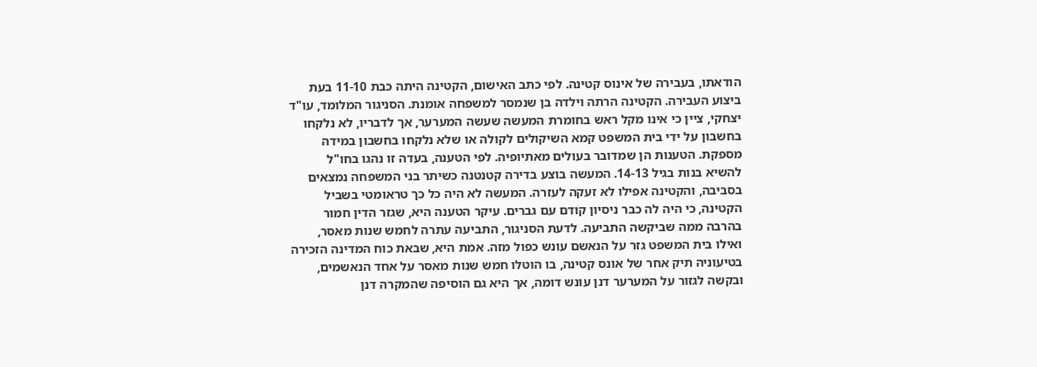הודאתו, בעבירה של אינוס קטינה. לפי כתב האישום, הקטינה היתה כבת 11-10 בעת ביצוע העבירה. הקטינה הרתה וילדה בן שנמסר למשפחה אומנת. הסניגור המלומד, עו"ד יצחקי, ציין כי אינו מקל ראש בחומרת המעשה שעשה המערער, אך לדבריו, לא נלקחו בחשבון על ידי בית המשפט קמא השיקולים לקולה או שלא נלקחו בחשבון במידה מספקת. הטענות הן שמדובר בעולים מאתיופיה. לפי הטענה, בעדה זו נהגו בחו"ל להשיא בנות בגיל 14-13. המעשה בוצע בדירה קטנטנה כשיתר בני המשפחה נמצאים בסביבה, והקטינה אפילו לא זעקה לעזרה. המעשה לא היה כל כך טראומטי בשביל הקטינה, כי היה לה כבר ניסיון קודם עם גברים. עיקר הטענה היא, שגזר הדין חמור בהרבה ממה שביקשה התביעה. לדעת הסניגור, התביעה עתרה לחמש שנות מאסר, ואילו בית המשפט גזר על הנאשם עונש כפול מזה. אמת היא, שבאת כוח המדינה הזכירה בטיעוניה תיק אחר של אונס קטינה, בו הוטלו חמש שנות מאסר על אחד הנאשמים, ובקשה לגזור על המערער דנן עונש דומה, אך היא גם הוסיפה שהמקרה דנן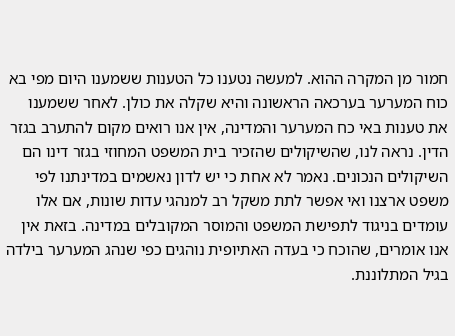חמור מן המקרה ההוא. למעשה נטענו כל הטענות ששמענו היום מפי בא כוח המערער בערכאה הראשונה והיא שקלה את כולן. לאחר ששמענו את טענות באי כח המערער והמדינה, אין אנו רואים מקום להתערב בגזר הדין. נראה לנו, שהשיקולים שהזכיר בית המשפט המחוזי בגזר דינו הם השיקולים הנכונים. נאמר לא אחת כי יש לדון נאשמים במדינתנו לפי משפט ארצנו ואי אפשר לתת משקל רב למנהגי עדות שונות, אם אלו עומדים בניגוד לתפישת המשפט והמוסר המקובלים במדינה. בזאת אין אנו אומרים, שהוכח כי בעדה האתיופית נוהגים כפי שנהג המערער בילדה בגיל המתלוננת.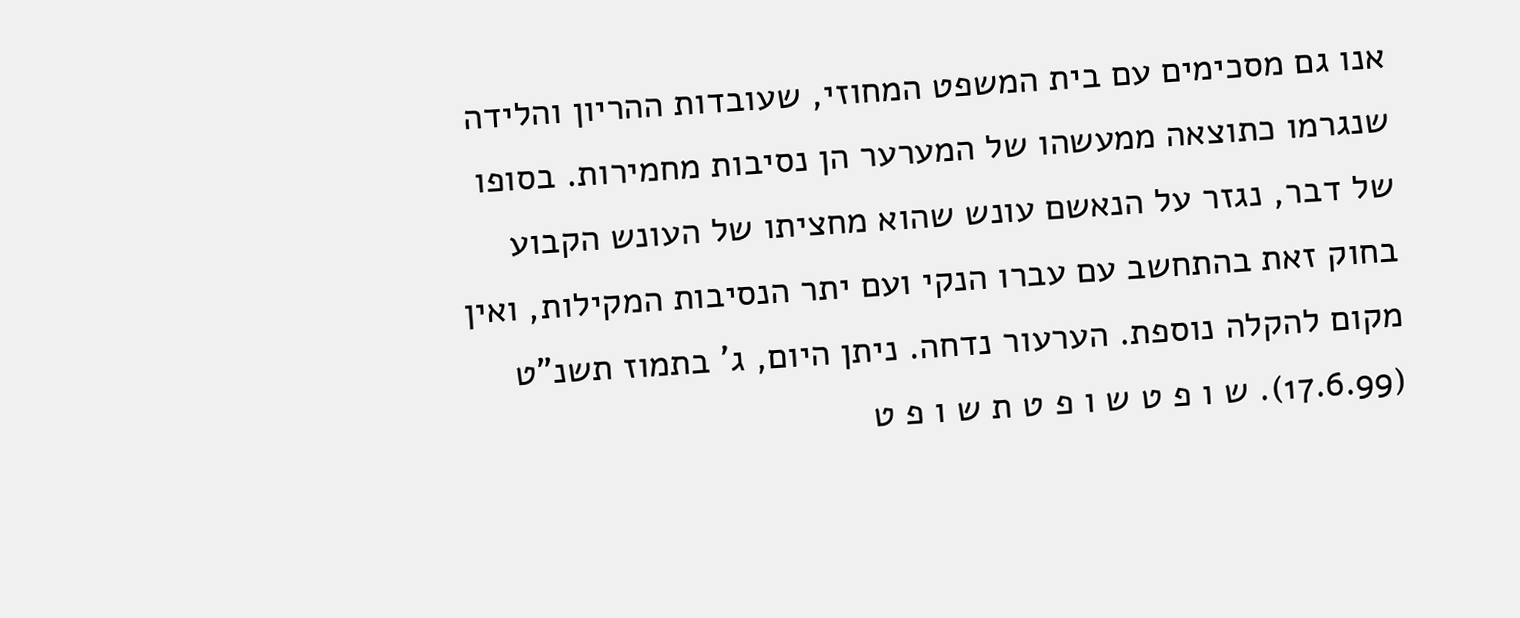אנו גם מסכימים עם בית המשפט המחוזי, שעובדות ההריון והלידה שנגרמו כתוצאה ממעשהו של המערער הן נסיבות מחמירות. בסופו של דבר, נגזר על הנאשם עונש שהוא מחציתו של העונש הקבוע בחוק זאת בהתחשב עם עברו הנקי ועם יתר הנסיבות המקילות, ואין מקום להקלה נוספת. הערעור נדחה. ניתן היום, ג' בתמוז תשנ"ט (17.6.99). ש ו פ ט ש ו פ ט ת ש ו פ ט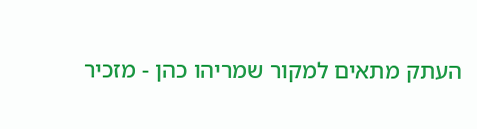העתק מתאים למקור שמריהו כהן - מזכיר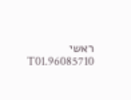ראשי 96085710.T01